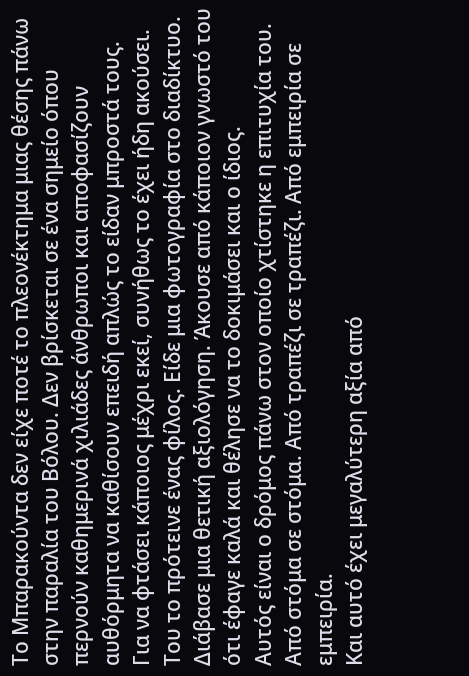Το Μπαρακούντα δεν είχε ποτέ το πλεονέκτημα μιας θέσης πάνω στην παραλία του Βόλου. Δεν βρίσκεται σε ένα σημείο όπου περνούν καθημερινά χιλιάδες άνθρωποι και αποφασίζουν αυθόρμητα να καθίσουν επειδή απλώς το είδαν μπροστά τους.
Για να φτάσει κάποιος μέχρι εκεί, συνήθως το έχει ήδη ακούσει.
Του το πρότεινε ένας φίλος. Είδε μια φωτογραφία στο διαδίκτυο. Διάβασε μια θετική αξιολόγηση. Άκουσε από κάποιον γνωστό του ότι έφαγε καλά και θέλησε να το δοκιμάσει και ο ίδιος.
Αυτός είναι ο δρόμος πάνω στον οποίο χτίστηκε η επιτυχία του.
Από στόμα σε στόμα. Από τραπέζι σε τραπέζι. Από εμπειρία σε εμπειρία.
Και αυτό έχει μεγαλύτερη αξία από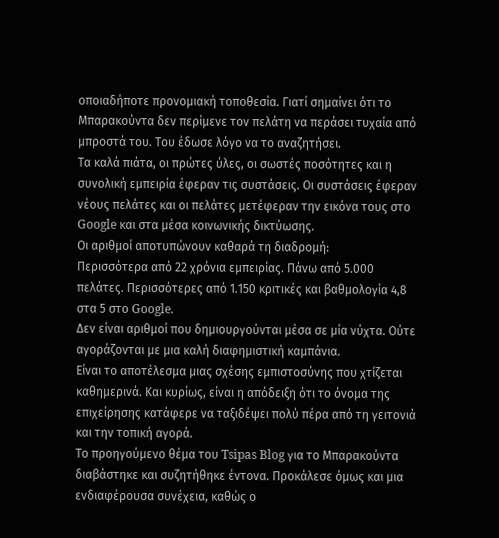οποιαδήποτε προνομιακή τοποθεσία. Γιατί σημαίνει ότι το Μπαρακούντα δεν περίμενε τον πελάτη να περάσει τυχαία από μπροστά του. Του έδωσε λόγο να το αναζητήσει.
Τα καλά πιάτα, οι πρώτες ύλες, οι σωστές ποσότητες και η συνολική εμπειρία έφεραν τις συστάσεις. Οι συστάσεις έφεραν νέους πελάτες και οι πελάτες μετέφεραν την εικόνα τους στο Google και στα μέσα κοινωνικής δικτύωσης.
Οι αριθμοί αποτυπώνουν καθαρά τη διαδρομή:
Περισσότερα από 22 χρόνια εμπειρίας. Πάνω από 5.000 πελάτες. Περισσότερες από 1.150 κριτικές και βαθμολογία 4,8 στα 5 στο Google.
Δεν είναι αριθμοί που δημιουργούνται μέσα σε μία νύχτα. Ούτε αγοράζονται με μια καλή διαφημιστική καμπάνια.
Είναι το αποτέλεσμα μιας σχέσης εμπιστοσύνης που χτίζεται καθημερινά. Και κυρίως, είναι η απόδειξη ότι το όνομα της επιχείρησης κατάφερε να ταξιδέψει πολύ πέρα από τη γειτονιά και την τοπική αγορά.
Το προηγούμενο θέμα του Tsipas Blog για το Μπαρακούντα διαβάστηκε και συζητήθηκε έντονα. Προκάλεσε όμως και μια ενδιαφέρουσα συνέχεια, καθώς ο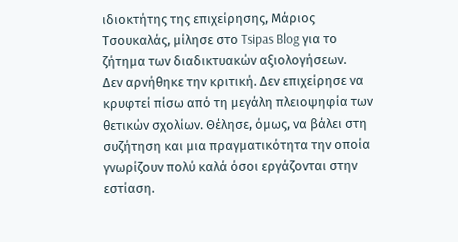ιδιοκτήτης της επιχείρησης, Μάριος Τσουκαλάς, μίλησε στο Tsipas Blog για το ζήτημα των διαδικτυακών αξιολογήσεων.
Δεν αρνήθηκε την κριτική. Δεν επιχείρησε να κρυφτεί πίσω από τη μεγάλη πλειοψηφία των θετικών σχολίων. Θέλησε, όμως, να βάλει στη συζήτηση και μια πραγματικότητα την οποία γνωρίζουν πολύ καλά όσοι εργάζονται στην εστίαση.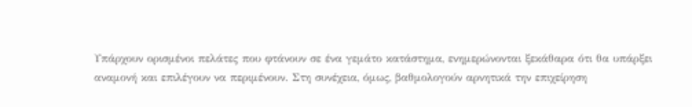Υπάρχουν ορισμένοι πελάτες που φτάνουν σε ένα γεμάτο κατάστημα, ενημερώνονται ξεκάθαρα ότι θα υπάρξει αναμονή και επιλέγουν να περιμένουν. Στη συνέχεια, όμως, βαθμολογούν αρνητικά την επιχείρηση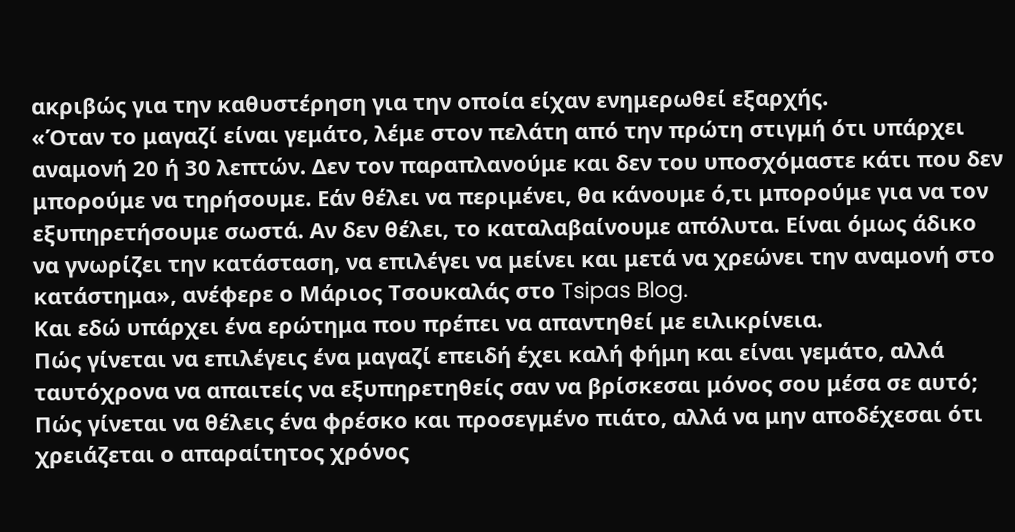ακριβώς για την καθυστέρηση για την οποία είχαν ενημερωθεί εξαρχής.
«Όταν το μαγαζί είναι γεμάτο, λέμε στον πελάτη από την πρώτη στιγμή ότι υπάρχει αναμονή 20 ή 30 λεπτών. Δεν τον παραπλανούμε και δεν του υποσχόμαστε κάτι που δεν μπορούμε να τηρήσουμε. Εάν θέλει να περιμένει, θα κάνουμε ό,τι μπορούμε για να τον εξυπηρετήσουμε σωστά. Αν δεν θέλει, το καταλαβαίνουμε απόλυτα. Είναι όμως άδικο να γνωρίζει την κατάσταση, να επιλέγει να μείνει και μετά να χρεώνει την αναμονή στο κατάστημα», ανέφερε ο Μάριος Τσουκαλάς στο Tsipas Blog.
Και εδώ υπάρχει ένα ερώτημα που πρέπει να απαντηθεί με ειλικρίνεια.
Πώς γίνεται να επιλέγεις ένα μαγαζί επειδή έχει καλή φήμη και είναι γεμάτο, αλλά ταυτόχρονα να απαιτείς να εξυπηρετηθείς σαν να βρίσκεσαι μόνος σου μέσα σε αυτό;
Πώς γίνεται να θέλεις ένα φρέσκο και προσεγμένο πιάτο, αλλά να μην αποδέχεσαι ότι χρειάζεται ο απαραίτητος χρόνος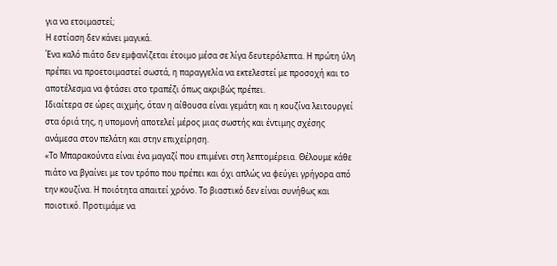για να ετοιμαστεί;
Η εστίαση δεν κάνει μαγικά.
Ένα καλό πιάτο δεν εμφανίζεται έτοιμο μέσα σε λίγα δευτερόλεπτα. Η πρώτη ύλη πρέπει να προετοιμαστεί σωστά, η παραγγελία να εκτελεστεί με προσοχή και το αποτέλεσμα να φτάσει στο τραπέζι όπως ακριβώς πρέπει.
Ιδιαίτερα σε ώρες αιχμής, όταν η αίθουσα είναι γεμάτη και η κουζίνα λειτουργεί στα όριά της, η υπομονή αποτελεί μέρος μιας σωστής και έντιμης σχέσης ανάμεσα στον πελάτη και στην επιχείρηση.
«Το Μπαρακούντα είναι ένα μαγαζί που επιμένει στη λεπτομέρεια. Θέλουμε κάθε πιάτο να βγαίνει με τον τρόπο που πρέπει και όχι απλώς να φεύγει γρήγορα από την κουζίνα. Η ποιότητα απαιτεί χρόνο. Το βιαστικό δεν είναι συνήθως και ποιοτικό. Προτιμάμε να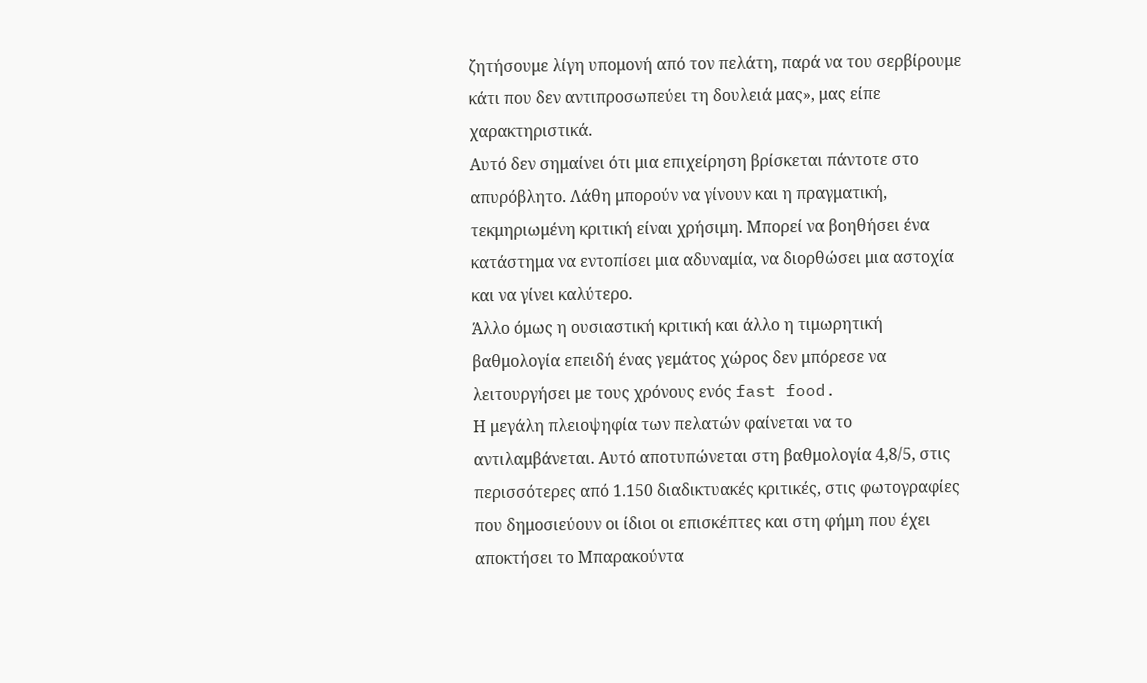ζητήσουμε λίγη υπομονή από τον πελάτη, παρά να του σερβίρουμε κάτι που δεν αντιπροσωπεύει τη δουλειά μας», μας είπε χαρακτηριστικά.
Αυτό δεν σημαίνει ότι μια επιχείρηση βρίσκεται πάντοτε στο απυρόβλητο. Λάθη μπορούν να γίνουν και η πραγματική, τεκμηριωμένη κριτική είναι χρήσιμη. Μπορεί να βοηθήσει ένα κατάστημα να εντοπίσει μια αδυναμία, να διορθώσει μια αστοχία και να γίνει καλύτερο.
Άλλο όμως η ουσιαστική κριτική και άλλο η τιμωρητική βαθμολογία επειδή ένας γεμάτος χώρος δεν μπόρεσε να λειτουργήσει με τους χρόνους ενός fast food.
Η μεγάλη πλειοψηφία των πελατών φαίνεται να το αντιλαμβάνεται. Αυτό αποτυπώνεται στη βαθμολογία 4,8/5, στις περισσότερες από 1.150 διαδικτυακές κριτικές, στις φωτογραφίες που δημοσιεύουν οι ίδιοι οι επισκέπτες και στη φήμη που έχει αποκτήσει το Μπαρακούντα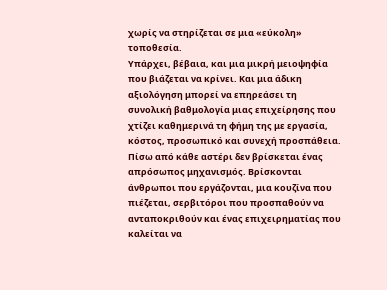χωρίς να στηρίζεται σε μια «εύκολη» τοποθεσία.
Υπάρχει, βέβαια, και μια μικρή μειοψηφία που βιάζεται να κρίνει. Και μια άδικη αξιολόγηση μπορεί να επηρεάσει τη συνολική βαθμολογία μιας επιχείρησης που χτίζει καθημερινά τη φήμη της με εργασία, κόστος, προσωπικό και συνεχή προσπάθεια.
Πίσω από κάθε αστέρι δεν βρίσκεται ένας απρόσωπος μηχανισμός. Βρίσκονται άνθρωποι που εργάζονται, μια κουζίνα που πιέζεται, σερβιτόροι που προσπαθούν να ανταποκριθούν και ένας επιχειρηματίας που καλείται να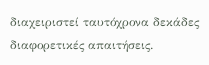διαχειριστεί ταυτόχρονα δεκάδες διαφορετικές απαιτήσεις.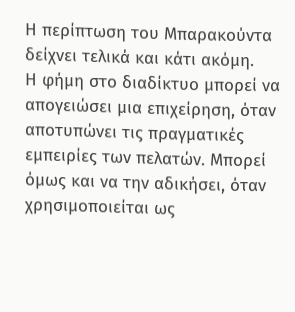Η περίπτωση του Μπαρακούντα δείχνει τελικά και κάτι ακόμη.
Η φήμη στο διαδίκτυο μπορεί να απογειώσει μια επιχείρηση, όταν αποτυπώνει τις πραγματικές εμπειρίες των πελατών. Μπορεί όμως και να την αδικήσει, όταν χρησιμοποιείται ως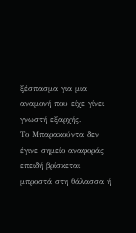ξέσπασμα για μια αναμονή που είχε γίνει γνωστή εξαρχής.
Το Μπαρακούντα δεν έγινε σημείο αναφοράς επειδή βρίσκεται μπροστά στη θάλασσα ή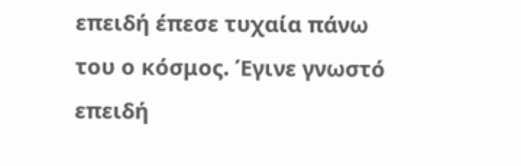επειδή έπεσε τυχαία πάνω του ο κόσμος. Έγινε γνωστό επειδή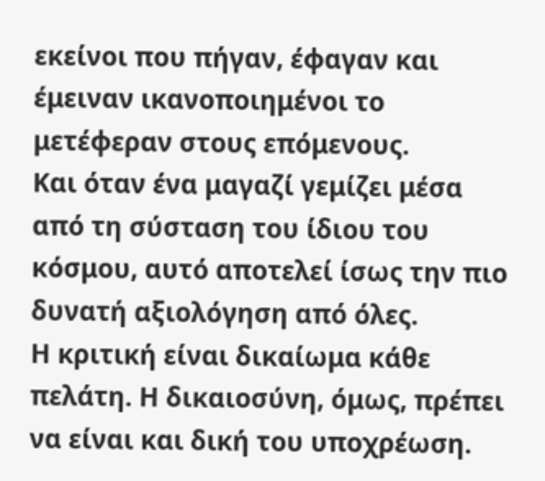εκείνοι που πήγαν, έφαγαν και έμειναν ικανοποιημένοι το μετέφεραν στους επόμενους.
Και όταν ένα μαγαζί γεμίζει μέσα από τη σύσταση του ίδιου του κόσμου, αυτό αποτελεί ίσως την πιο δυνατή αξιολόγηση από όλες.
Η κριτική είναι δικαίωμα κάθε πελάτη. Η δικαιοσύνη, όμως, πρέπει να είναι και δική του υποχρέωση.